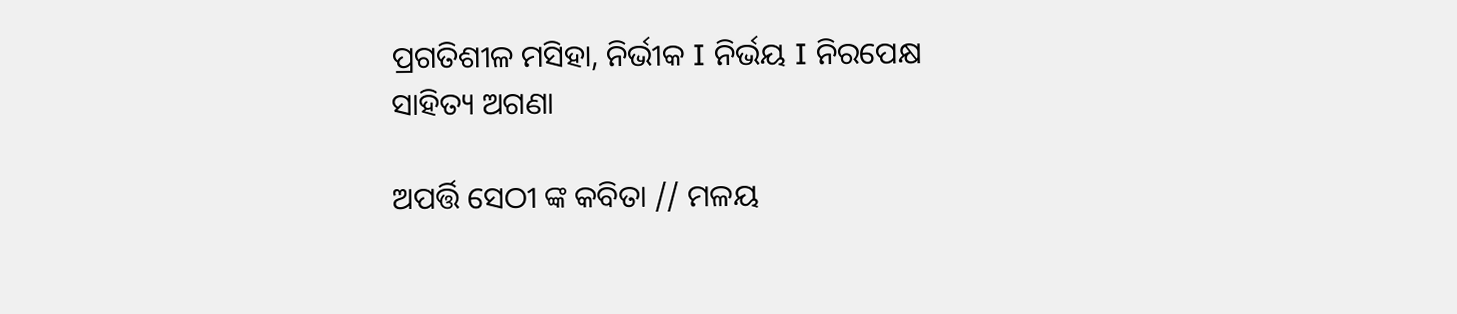ପ୍ରଗତିଶୀଳ ମସିହା, ନିର୍ଭୀକ I ନିର୍ଭୟ I ନିରପେକ୍ଷ
ସାହିତ୍ୟ ଅଗଣା

ଅପର୍ତ୍ତି ସେଠୀ ଙ୍କ କବିତା // ମଳୟ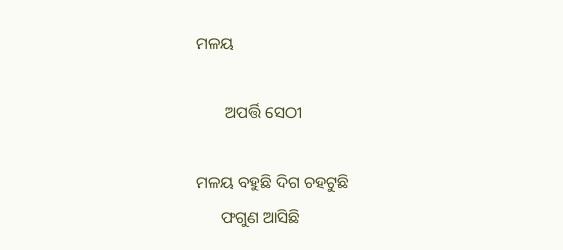ମଳୟ

       ଅପର୍ତ୍ତି ସେଠୀ

ମଳୟ ବହୁଛି ଦିଗ ଚହଟୁଛି
      ଫଗୁଣ ଆସିଛି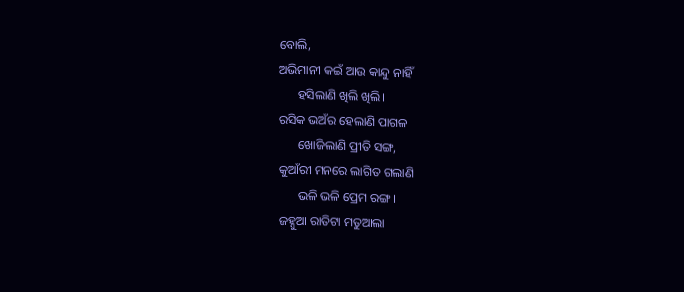ବୋଲି,
ଅଭିମାନୀ କ‌ଇଁ ଆଉ କାନ୍ଦୁ ନାହିଁ
      ହସିଲାଣି‌ ଖିଲି ଖିଲି।
ରସିକ ଭଅଁର ହେଲାଣି ପାଗଳ
      ଖୋଜିଲାଣି‌ ପ୍ରୀତି ସଙ୍ଗ,
କୁଆଁରୀ ମନରେ ଲାଗିତ ଗଲାଣି
      ଭଳି ଭଳି ପ୍ରେମ ରଙ୍ଗ।
ଜହ୍ନୁଆ‌ ରାତିଟା ମତୁଆଲା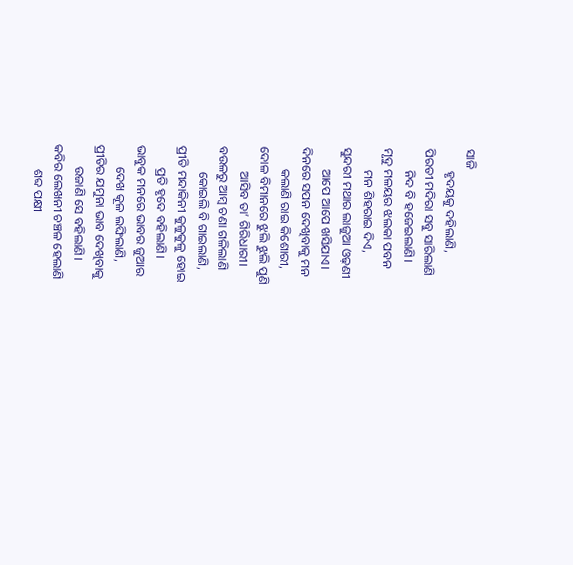ସାଜି
       ହୃଦୟକୁ ଦହିଲାଣି,
ପିରତୀ ମଦିରା ସବୁ ସାରିଲାଣି
       ନିଦ ବି ହଜେଇଲାଣି।
ମୃଦୁ ମଳୟର ଝଲକା‌ ପବନ
       ମନ ଶିହରାଇ ଦିଏ,
ସୁନ୍ଦରୀ ମଥାର ଲାଜୁଆ ଓଢ଼ଣୀ
       ଆପେ ଆପେ ଖସିଯାଏ।
ଦିନରେ ସପନ ଦେଖିବାକୁ ମନ
       କଲାଣି ରାଇ କିଶୋରୀ,
ଦୋଳ ବିମାନରେ ଝୁଲି ଝୁଲି ପୁଣି
        ଆସିବ ତା’ ଗିରିଧାରୀ।
ବ‌ଉଳରୁ ଆମ୍ବ ଚଣା ଗଳିଲାଣି
        କୋଇଲି ବି ଗାଇଲାଣି,
ପ୍ରୀତି ମନ୍ଦାକିନୀ କୁଳୁକୁଳୁ ହୋଇ
       ପ୍ରତି ହୃଦେ ବହିଲାଣି।
ଭାବୁକ ମନରେ ଭାବର ଜୁଆର
       ଦେଖ କୂଳ ଲଙ୍ଘିଲାଣି,
ପ୍ରୀତିର ଯମୁନା ଭାବ ଦେଖିବାକୁ
       ଉଜାଣି‌ ସେ ବହିଲାଣି‌।
କବିର ଲେଖନୀ ଚଞ୍ଚଳ ହେଲାଣି
        ଶବ୍ଦ ପକ୍ଷୀ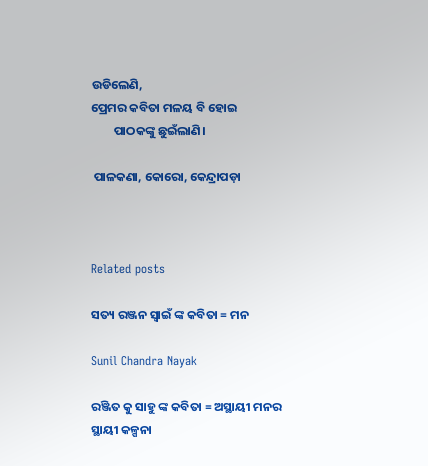ଉଡିଲେଣି‌,
ପ୍ରେମର କବିତା ମଳୟ ବି ହୋଇ
        ପାଠକଙ୍କୁ ଛୁଇଁଲାଣି।

 ପାଳକଣା‌, କୋରୋ‌, କେନ୍ଦ୍ରାପଡ଼ା



Related posts

ସତ୍ୟ ରଞ୍ଜନ ସ୍ୱାଇଁ ଙ୍କ କବିତା = ମନ

Sunil Chandra Nayak

ରଞ୍ଜିତ କୁ ସାହୁ ଙ୍କ କବିତା = ଅସ୍ଥାୟୀ ମନର ସ୍ଥାୟୀ କଳ୍ପନା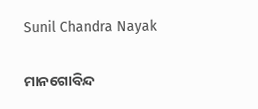Sunil Chandra Nayak

ମାନଗୋବିନ୍ଦ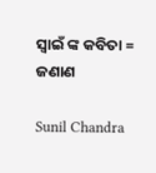ସ୍ବାଇଁ ଙ୍କ କବିତା = ଜଣାଣ

Sunil Chandra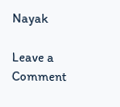Nayak

Leave a Comment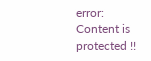error: Content is protected !!